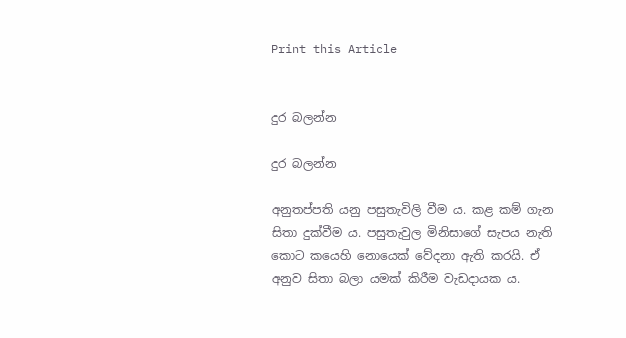Print this Article


දුර බලන්න

දුර බලන්න

අනුතප්පති යනු පසුතැවිලි වීම ය. කළ කම් ගැන සිතා දුක්වීම ය. පසුතැවුල මිනිසාගේ සැපය නැති කොට කයෙහි නොයෙක් වේදනා ඇති කරයි. ඒ අනුව සිතා බලා යමක් කිරීම වැඩදායක ය.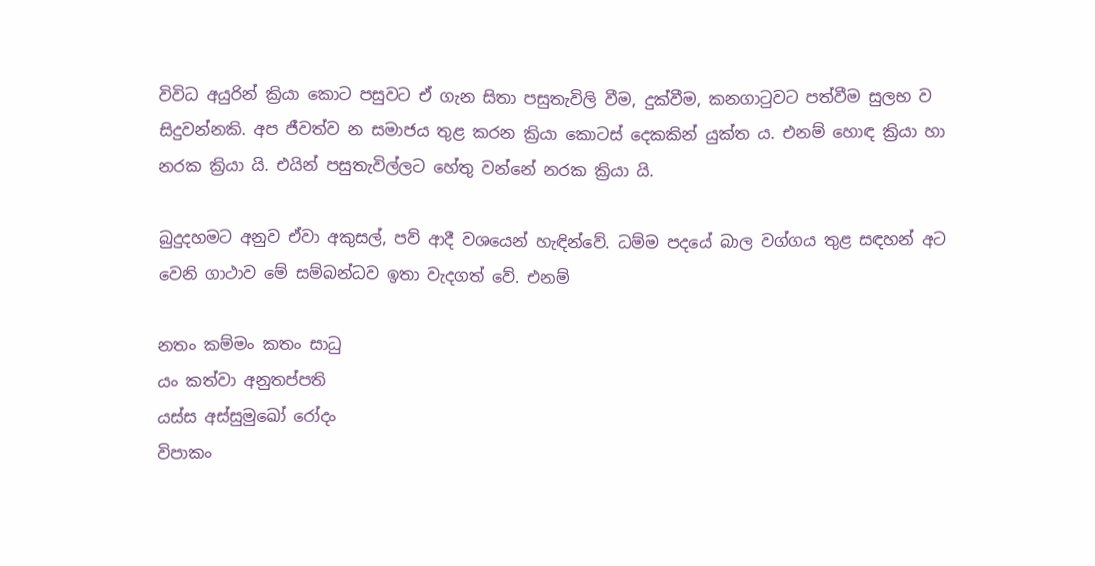විවිධ අයුරින් ක්‍රියා කොට පසුවට ඒ ගැන සිතා පසුතැවිලි වීම, දුක්වීම, කනගාටුවට පත්වීම සුලභ ව සිදුවන්නකි. අප ජීවත්ව න සමාජය තුළ කරන ක්‍රියා කොටස් දෙකකින් යුක්ත ය. එනම් හොඳ ක්‍රියා හා නරක ක්‍රියා යි. එයින් පසුතැවිල්ලට හේතු වන්නේ නරක ක්‍රියා යි.

බුදුදහමට අනුව ඒවා අකුසල්, පව් ආදී වශයෙන් හැඳින්වේ. ධම්ම පදයේ බාල වග්ගය තුළ සඳහන් අට වෙනි ගාථාව මේ සම්බන්ධව ඉතා වැදගත් වේ. එනම්

නතං කම්මං කතං සාධු
යං කත්වා අනුතප්පති
යස්ස අස්සුමුඛෝ රෝදං
විපාකං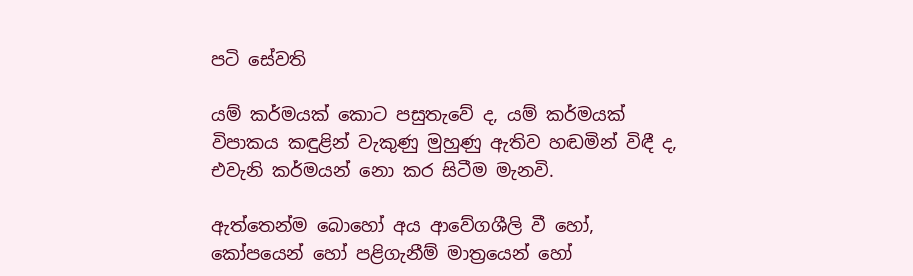පටි සේවති

යම් කර්මයක් කොට පසුතැවේ ද, යම් කර්මයක් විපාකය කඳුළින් වැකුණු මුහුණු ඇතිව හඬමින් විඳී ද, එවැනි කර්මයන් නො කර සිටීම මැනවි.

ඇත්තෙන්ම බොහෝ අය ආවේගශීලි වී හෝ, කෝපයෙන් හෝ පළිගැනීම් මාත්‍රයෙන් හෝ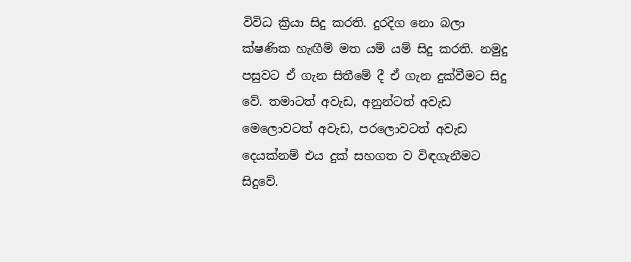විවිධ ක්‍රියා සිදු කරති. දුරදිග නො බලා ක්ෂණික හැඟීම් මත යම් යම් සිදු කරති. නමුදු පසුවට ඒ ගැන සිතීමේ දී ඒ ගැන දුක්වීමට සිදු වේ. තමාටත් අවැඩ, අනුන්ටත් අවැඩ මෙලොවටත් අවැඩ, පරලොවටත් අවැඩ දෙයක්නම් එය දුක් සහගත ව විඳගැනීමට සිදුවේ.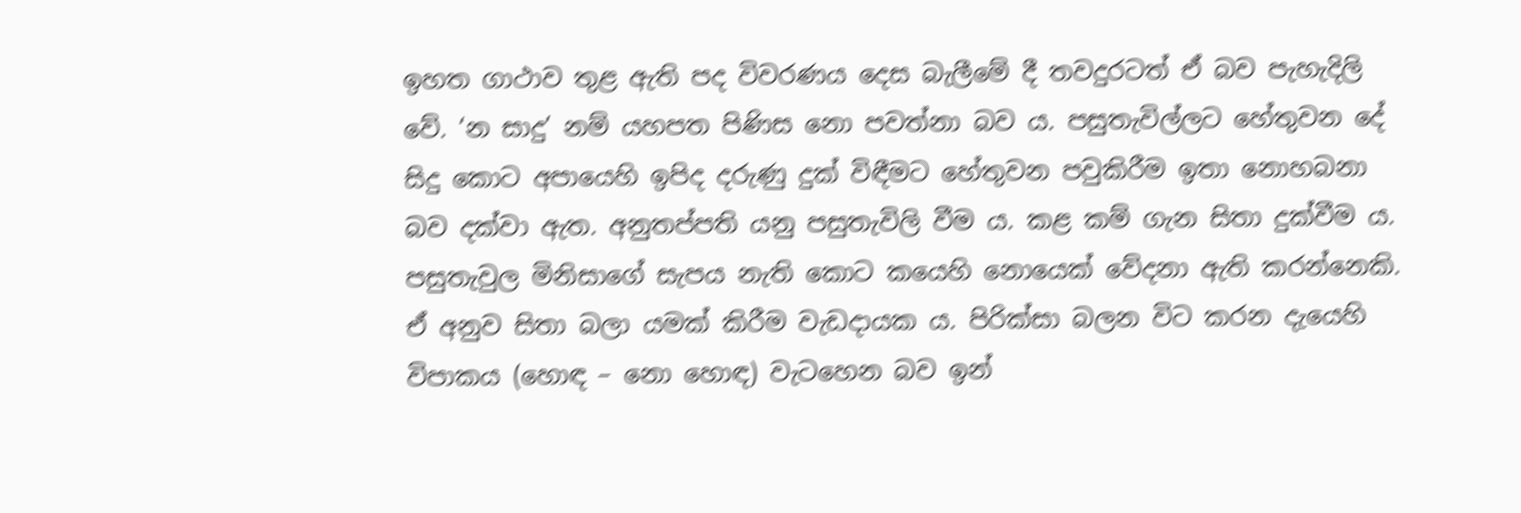ඉහත ගාථාව තුළ ඇති පද විවරණය දෙස බැලීමේ දී තවදුරටත් ඒ බව පැහැදිලි වේ. ‘න සාදු’ නම් යහපත පිණිස නො පවත්නා බව ය. පසුතැවිල්ලට හේතුවන දේ සිදු කොට අපායෙහි ඉපිද දරුණු දුක් විඳීමට හේතුවන පවුකිරීම ඉතා නොහබනා බව දක්වා ඇත. අනුතප්පති යනු පසුතැවිලි වීම ය. කළ කම් ගැන සිතා දුක්වීම ය. පසුතැවුල මිනිසාගේ සැපය නැති කොට කයෙහි නොයෙක් වේදනා ඇති කරන්නෙකි. ඒ අනුව සිතා බලා යමක් කිරීම වැඩදායක ය. පිරික්සා බලන විට කරන දැයෙහි විපාකය (හොඳ – නො හොඳ) වැටහෙන බව ඉන්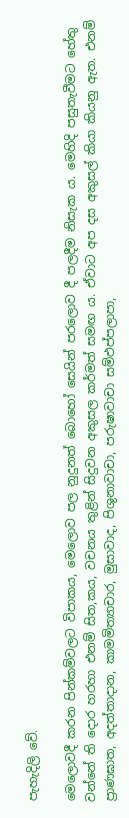පැහැදිලි වේ.

මෙලොවදී කරන පින්කම්වලට විපාකය, මෙලොව පල නුදුනත් බොහෝ සෙයින් පරලොව දී පලදීම නිසැක ය. මෙහිදි පසුතැවීමට හේතු වන්නේ ති දොර හරහා එනම් සිත,කය, වචනය තුළින් සිදුවන අකුසල කර්මත් සමඟ ය. ඒවාට අප දස අකුසල් කියා කියනු ඇත. එනම් ප්‍රාණඝාත, අදත්තාදාන, කාමමිත්‍යාචාර, මුසාවාද, පිශුනාවාචා, පරුෂාවාචා සම්ඵප්පලාපා,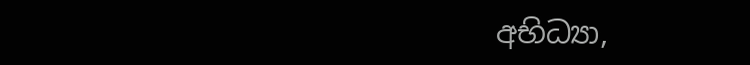අභිධ්‍යා,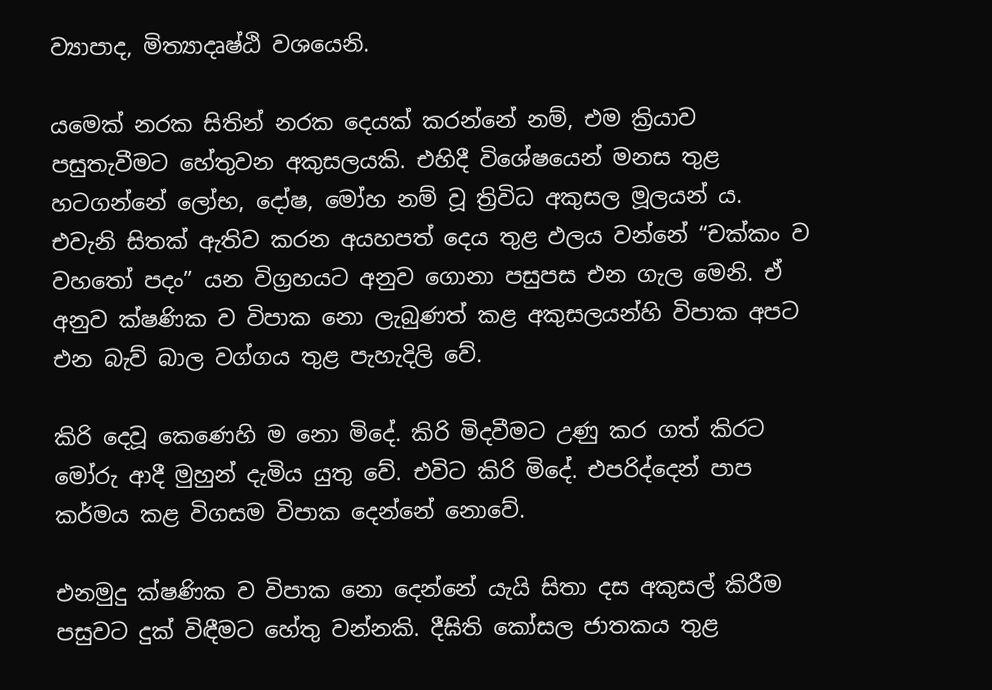ව්‍යාපාද, මිත්‍යාදෘෂ්ඨි වශයෙනි.

යමෙක් නරක සිතින් නරක දෙයක් කරන්නේ නම්, එම ක්‍රියාව පසුතැවීමට හේතුවන අකුසලයකි. එහිදී විශේෂයෙන් මනස තුළ හටගන්නේ ලෝභ, දෝෂ, මෝහ නම් වූ ත්‍රිවිධ අකුසල මූලයන් ය. එවැනි සිතක් ඇතිව කරන අයහපත් දෙය තුළ ඵලය වන්නේ “චක්කං ව වහතෝ පදං” යන විග්‍රහයට අනුව ගොනා පසුපස එන ගැල මෙනි. ඒ අනුව ක්ෂණික ව විපාක නො ලැබුණත් කළ අකුසලයන්හි විපාක අපට එන බැව් බාල වග්ගය තුළ පැහැදිලි වේ.

කිරි දෙවූ කෙණෙහි ම නො මිදේ. කිරි මිදවීමට උණු කර ගත් කිරට මෝරු ආදී මුහුන් දැමිය යුතු වේ. එවිට කිරි මිදේ. එපරිද්දෙන් පාප කර්මය කළ විගසම විපාක දෙන්නේ නොවේ.

එනමුදු ක්ෂණික ව විපාක නො දෙන්නේ යැයි සිතා දස අකුසල් කිරීම පසුවට දුක් විඳීමට හේතු වන්නකි. දීඝිති කෝසල ජාතකය තුළ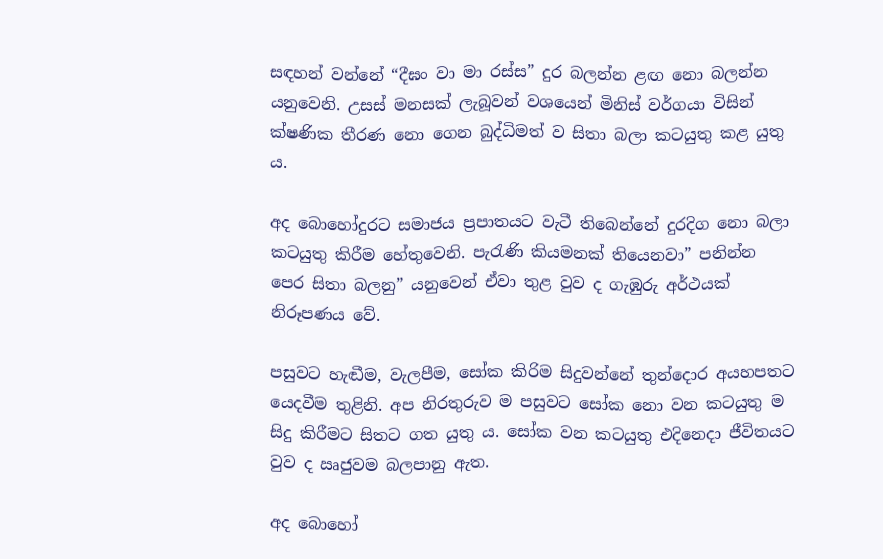සඳහන් වන්නේ “දීඝං වා මා රස්ස” දුර බලන්න ළඟ නො බලන්න යනුවෙනි. උසස් මනසක් ලැබූවන් වශයෙන් මිනිස් වර්ගයා විසින් ක්ෂණික තීරණ නො ගෙන බුද්ධිමත් ව සිතා බලා කටයුතු කළ යුතු ය.

අද බොහෝදුරට සමාජය ප්‍රපාතයට වැටී තිබෙන්නේ දුරදිග නො බලා කටයුතු කිරීම හේතුවෙනි. පැරැණි කියමනක් තියෙනවා” පනින්න පෙර සිතා බලනු” යනුවෙන් ඒවා තුළ වුව ද ගැඹුරු අර්ථයක් නිරූපණය වේ.

පසුවට හැඬීම, වැලපීම, සෝක කිරිම සිදුවන්නේ තුන්දොර අයහපතට යෙදවීම තුළිනි. අප නිරතුරුව ම පසුවට සෝක නො වන කටයුතු ම සිදු කිරීමට සිතට ගත යුතු ය. සෝක වන කටයුතු එදිනෙදා ජීවිතයට වුව ද ඍජුවම බලපානු ඇත.

අද බොහෝ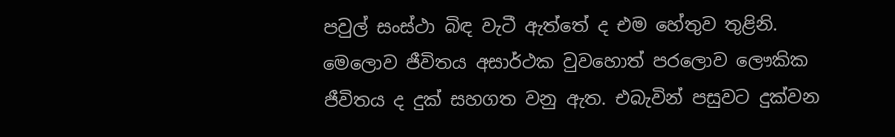පවුල් සංස්ථා බිඳ වැටී ඇත්තේ ද එම හේතුව තුළිනි. මෙලොව ජීවිතය අසාර්ථක වුවහොත් පරලොව ලෞකික ජීවිතය ද දුක් සහගත වනු ඇත. එබැවින් පසුවට දුක්වන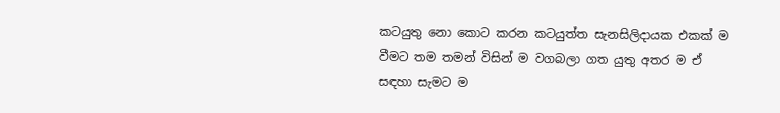කටයුතු නො කොට කරන කටයුත්ත සැනසිලිදායක එකක් ම වීමට තම තමන් විසින් ම වගබලා ගත යුතු අතර ම ඒ සඳහා සැමට ම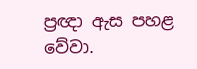ප්‍රඥා ඇස පහළ වේවා.